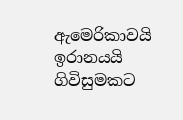ඇමෙරිකාවයි ඉරානයයි ගිවිසුමකට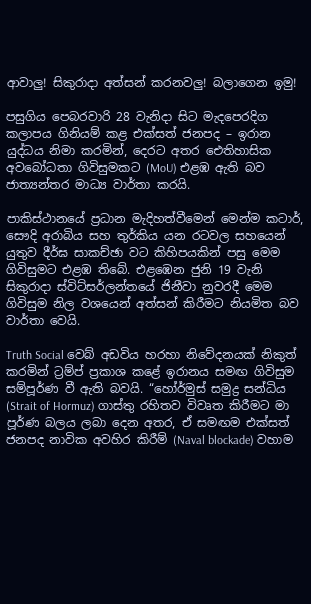ආවාලු! සිකුරාදා අත්සන් කරනවලු! බලාගෙන ඉමු!

පසුගිය පෙබරවාරි 28 වැනිදා සිට මැදපෙරදිග කලාපය ගිනියම් කළ එක්සත් ජනපද – ඉරාන යුද්ධය නිමා කරමින්, දෙරට අතර ඓතිහාසික අවබෝධතා ගිවිසුමකට (MoU) එළඹ ඇති බව ජාත්‍යන්තර මාධ්‍ය වාර්තා කරයි.

පාකිස්ථානයේ ප්‍රධාන මැදිහත්වීමෙන් මෙන්ම කටාර්, සෞදි අරාබිය සහ තුර්කිය යන රටවල සහයෙන් යුතුව දීර්ඝ සාකච්ඡා වට කිහිපයකින් පසු මෙම ගිවිසුමට එළඹ තිබේ. එළඹෙන ජුනි 19 වැනි සිකුරාදා ස්විට්සර්ලන්තයේ ජිනීවා නුවරදී මෙම ගිවිසුම නිල වශයෙන් අත්සන් කිරීමට නියමිත බව වාර්තා වෙයි.

Truth Social වෙබ් අඩවිය හරහා නිවේදනයක් නිකුත් කරමින් ට්‍රම්ප් ප්‍රකාශ කළේ ඉරානය සමඟ ගිවිසුම සම්පූර්ණ වී ඇති බවයි. “හෝර්මුස් සමුද්‍ර සන්ධිය (Strait of Hormuz) ගාස්තු රහිතව විවෘත කිරීමට මා පූර්ණ බලය ලබා දෙන අතර, ඒ සමඟම එක්සත් ජනපද නාවික අවහිර කිරීම් (Naval blockade) වහාම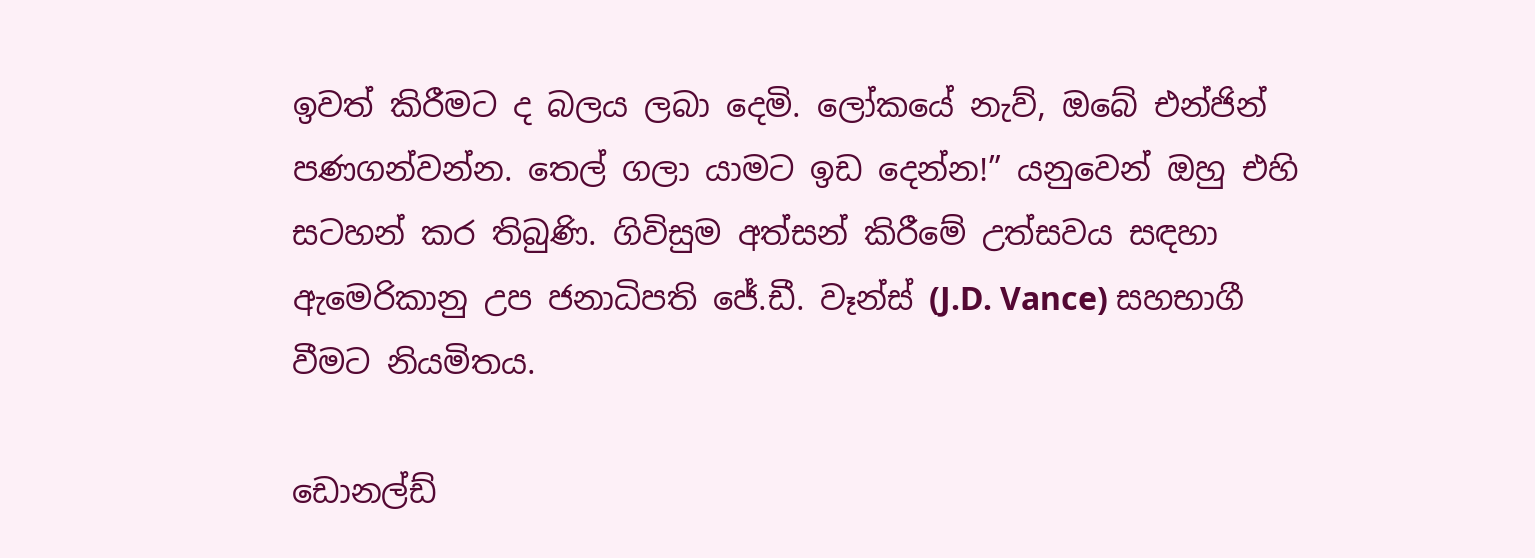ඉවත් කිරීමට ද බලය ලබා දෙමි. ලෝකයේ නැව්, ඔබේ එන්ජින් පණගන්වන්න. තෙල් ගලා යාමට ඉඩ දෙන්න!” යනුවෙන් ඔහු එහි සටහන් කර තිබුණි. ගිවිසුම අත්සන් කිරීමේ උත්සවය සඳහා ඇමෙරිකානු උප ජනාධිපති ජේ.ඩී. වෑන්ස් (J.D. Vance) සහභාගී වීමට නියමිතය.

ඩොනල්ඩ්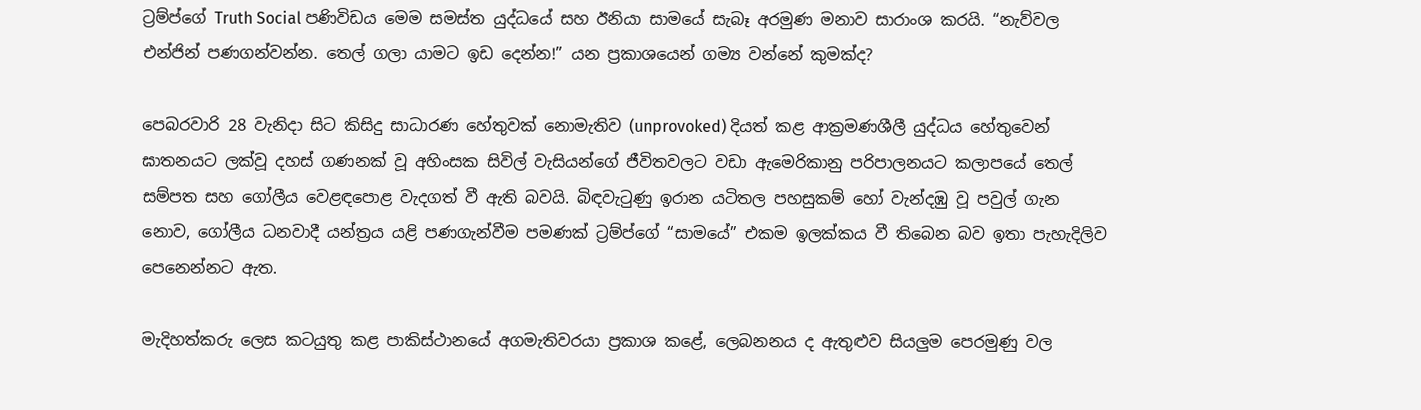ට්‍රම්ප්ගේ Truth Social පණිවිඩය මෙම සමස්ත යුද්ධයේ සහ ඊනියා සාමයේ සැබෑ අරමුණ මනාව සාරාංශ කරයි. “නැව්වල එන්ජින් පණගන්වන්න. තෙල් ගලා යාමට ඉඩ දෙන්න!” යන ප්‍රකාශයෙන් ගම්‍ය වන්නේ කුමක්ද?

පෙබරවාරි 28 වැනිදා සිට කිසිදු සාධාරණ හේතුවක් නොමැතිව (unprovoked) දියත් කළ ආක්‍රමණශීලී යුද්ධය හේතුවෙන් ඝාතනයට ලක්වූ දහස් ගණනක් වූ අහිංසක සිවිල් වැසියන්ගේ ජීවිතවලට වඩා ඇමෙරිකානු පරිපාලනයට කලාපයේ තෙල් සම්පත සහ ගෝලීය වෙළඳපොළ වැදගත් වී ඇති බවයි. බිඳවැටුණු ඉරාන යටිතල පහසුකම් හෝ වැන්දඹු වූ පවුල් ගැන නොව, ගෝලීය ධනවාදී යන්ත්‍රය යළි පණගැන්වීම පමණක් ට්‍රම්ප්ගේ “සාමයේ” එකම ඉලක්කය වී තිබෙන බව ඉතා පැහැදිලිව පෙනෙන්නට ඇත.

මැදිහත්කරු ලෙස කටයුතු කළ පාකිස්ථානයේ අගමැතිවරයා ප්‍රකාශ කළේ, ලෙබනනය ද ඇතුළුව සියලුම පෙරමුණු වල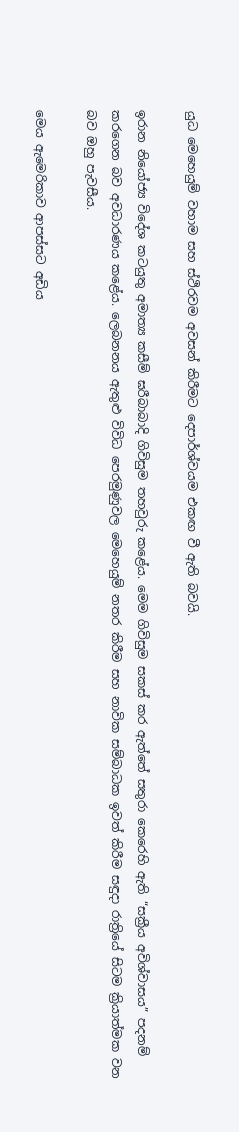යුධ මෙහෙයුම් වහාම සහ ස්ථිරවම අවසන් කිරීමට දෙපාර්ශ්වයම එකඟ වී ඇති බවයි.

ඉරාන නියෝජ්‍ය විදේශ කටයුතු අමාත්‍ය කසීම් ඝරීබාබාදි ගිවිසුම තහවුරු කළේය. මෙම ‍ගිවිසුම සකස් කර ඇත්තේ සතුරා කෙරෙහි ඇති “සක්‍රීය අවිශ්වාසය” පදනම් කරගෙන බව අවධාරණය කළේය. ලෙබනනය ඇතුළු විවිධ පෙරමුණුවල මෙහෙයුම් නතර කිරීම සහ නාවික සම්බාධක ඉවත් කිරීම සඳුදා රාත්‍රියේ සිටම ක්‍රියාත්මක වන බව ඔහු පැවසීය.

මෙය ඇමෙරිකාව ආපස්සට අඩිය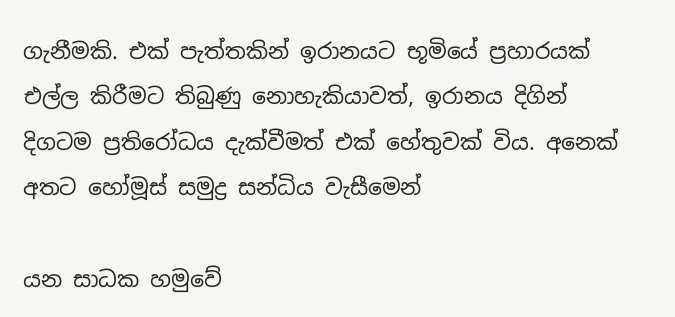ගැනීමකි. එක් පැත්තකින් ඉරානයට භූමියේ ප්‍රහාරයක් එල්ල කිරීමට තිබුණු නොහැකියාවත්, ඉරානය දිගින් දිගටම ප්‍රතිරෝධය දැක්වීමත් එක් හේතුවක් විය. අනෙක් අතට හෝමූස් සමුද්‍ර සන්ධිය වැසීමෙන්

යන සාධක හමුවේ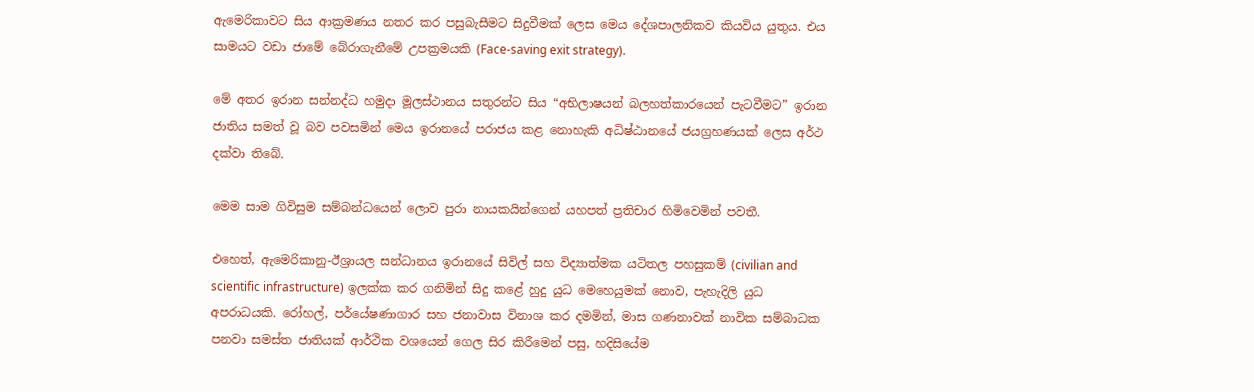ඇමෙරිකාවට සිය ආක්‍රමණය නතර කර පසුබැසීමට සිදුවීමක් ලෙස මෙය දේශපාලනිකව කියවිය යුතුය. එය සාමයට වඩා ජාමේ බේරාගැනීමේ උපක්‍රමයකි (Face-saving exit strategy).

මේ අතර ඉරාන සන්නද්ධ හමුදා මූලස්ථානය සතුරන්ට සිය “අභිලාෂයන් බලහත්කාරයෙන් පැටවීමට” ඉරාන ජාතිය සමත් වූ බව පවසමින් මෙය ඉරානයේ පරාජය කළ නොහැකි අධිෂ්ඨානයේ ජයග්‍රහණයක් ලෙස අර්ථ දක්වා තිබේ.

මෙම සාම ගිවිසුම සම්බන්ධයෙන් ලොව පුරා නායකයින්ගෙන් යහපත් ප්‍රතිචාර හිමිවෙමින් පවතී.

එහෙත්, ඇමෙරිකානු-ඊශ්‍රායල සන්ධානය ඉරානයේ සිවිල් සහ විද්‍යාත්මක යටිතල පහසුකම් (civilian and scientific infrastructure) ඉලක්ක කර ගනිමින් සිදු කළේ හුදු යුධ මෙහෙයුමක් නොව, පැහැදිලි යුධ අපරාධයකි. රෝහල්, පර්යේෂණාගාර සහ ජනාවාස විනාශ කර දමමින්, මාස ගණනාවක් නාවික සම්බාධක පනවා සමස්ත ජාතියක් ආර්ථික වශයෙන් ගෙල සිර කිරීමෙන් පසු, හදිසියේම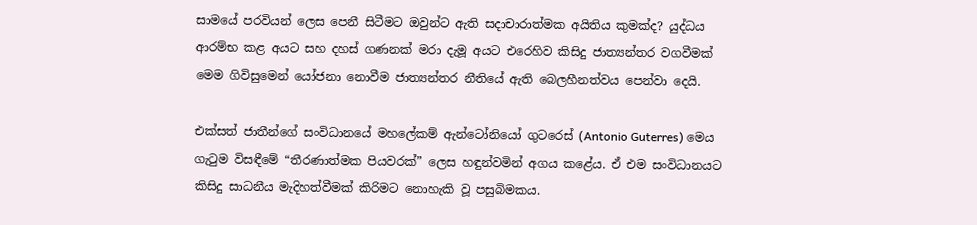සාමයේ පරවියන් ලෙස පෙනී සිටීමට ඔවුන්ට ඇති සදාචාරාත්මක අයිතිය කුමක්ද? යුද්ධය ආරම්භ කළ අයට සහ දහස් ගණනක් මරා දැමූ අයට එරෙහිව කිසිදු ජාත්‍යන්තර වගවීමක් මෙම ගිවිසුමෙන් යෝජනා නොවීම ජාත්‍යන්තර නීතියේ ඇති බෙලහීනත්වය පෙන්වා දෙයි.

එක්සත් ජාතීන්ගේ සංවිධානයේ මහලේකම් ඇන්ටෝනියෝ ගුටරෙස් (Antonio Guterres) මෙය ගැටුම විසඳීමේ “තීරණාත්මක පියවරක්” ලෙස හඳුන්වමින් අගය කළේය. ඒ එම සංවිධානයට කිසිදු සාධනීය මැදිහත්වීමක් කිරිමට නොහැකි වූ පසුබිමකය.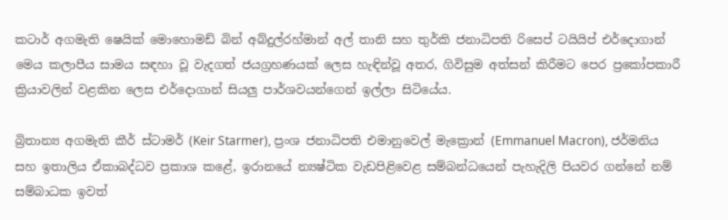කටාර් අගමැති ෂෙයික් මොහොමඩ් බින් අබ්දුල්රහ්මාන් අල් තානි සහ තුර්කි ජනාධිපති රිසෙප් ටයියිප් එර්දොගාන් මෙය කලාපීය සාමය සඳහා වූ වැදගත් ජයග්‍රහණයක් ලෙස හැඳින්වූ අතර, ගිවිසුම අත්සන් කිරීමට පෙර ප්‍රකෝපකාරී ක්‍රියාවලින් වළකින ලෙස එර්දොගාන් සියලු පාර්ශවයන්ගෙන් ඉල්ලා සිටියේය.

බ්‍රිතාන්‍ය අගමැති කීර් ස්ටාමර් (Keir Starmer), ප්‍රංශ ජනාධිපති එමානුවෙල් මැක්‍රොන් (Emmanuel Macron), ජර්මනිය සහ ඉතාලිය ඒකාබද්ධව ප්‍රකාශ කළේ, ඉරානයේ න්‍යෂ්ටික වැඩපිළිවෙළ සම්බන්ධයෙන් පැහැදිලි පියවර ගන්නේ නම් සම්බාධක ඉවත්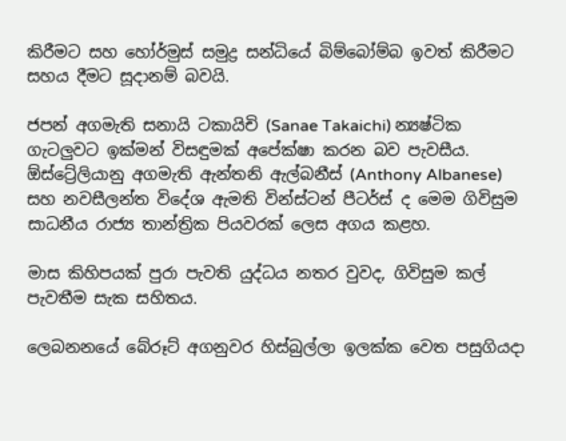කිරීමට සහ හෝර්මුස් සමුද්‍ර සන්ධියේ බිම්බෝම්බ ඉවත් කිරීමට සහය දීමට සූදානම් බවයි.

ජපන් අගමැති සනායි ටකායිචි (Sanae Takaichi) න්‍යෂ්ටික ගැටලුවට ඉක්මන් විසඳුමක් අපේක්ෂා කරන බව පැවසීය. ඕස්ට්‍රේලියානු අගමැති ඇන්තනි ඇල්බනීස් (Anthony Albanese) සහ නවසීලන්ත විදේශ ඇමති වින්ස්ටන් පීටර්ස් ද මෙම ගිවිසුම සාධනීය රාජ්‍ය තාන්ත්‍රික පියවරක් ලෙස අගය කළහ.

මාස කිහිපයක් පුරා පැවති යුද්ධය නතර වුවද, ගිවිසුම කල් පැවතීම සැක සහිතය.

ලෙබනනයේ බේරූට් අගනුවර හිස්බුල්ලා ඉලක්ක වෙත පසුගියදා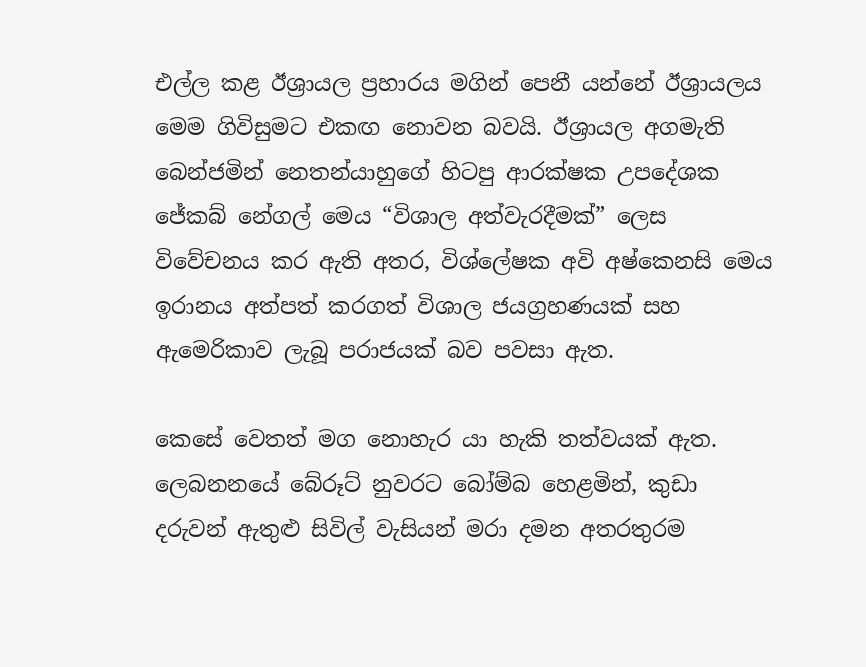එල්ල කළ ඊශ්‍රායල ප්‍රහාරය මගින් පෙනී යන්නේ ඊශ්‍රායලය මෙම ගිවිසුමට එකඟ නොවන බවයි. ඊශ්‍රායල අගමැති බෙන්ජමින් නෙතන්යාහුගේ හිටපු ආරක්ෂක උපදේශක ජේකබ් නේගල් මෙය “විශාල අත්වැරදීමක්” ලෙස විවේචනය කර ඇති අතර, විශ්ලේෂක අවි අෂ්කෙනසි මෙය ඉරානය අත්පත් කරගත් විශාල ජයග්‍රහණයක් සහ ඇමෙරිකාව ලැබූ පරාජයක් බව පවසා ඇත.

කෙසේ වෙතත් මග නොහැර යා හැකි තත්වයක් ඇත. ලෙබනනයේ බේරූට් නුවරට බෝම්බ හෙළමින්, කුඩා දරුවන් ඇතුළු සිවිල් වැසියන් මරා දමන අතරතුරම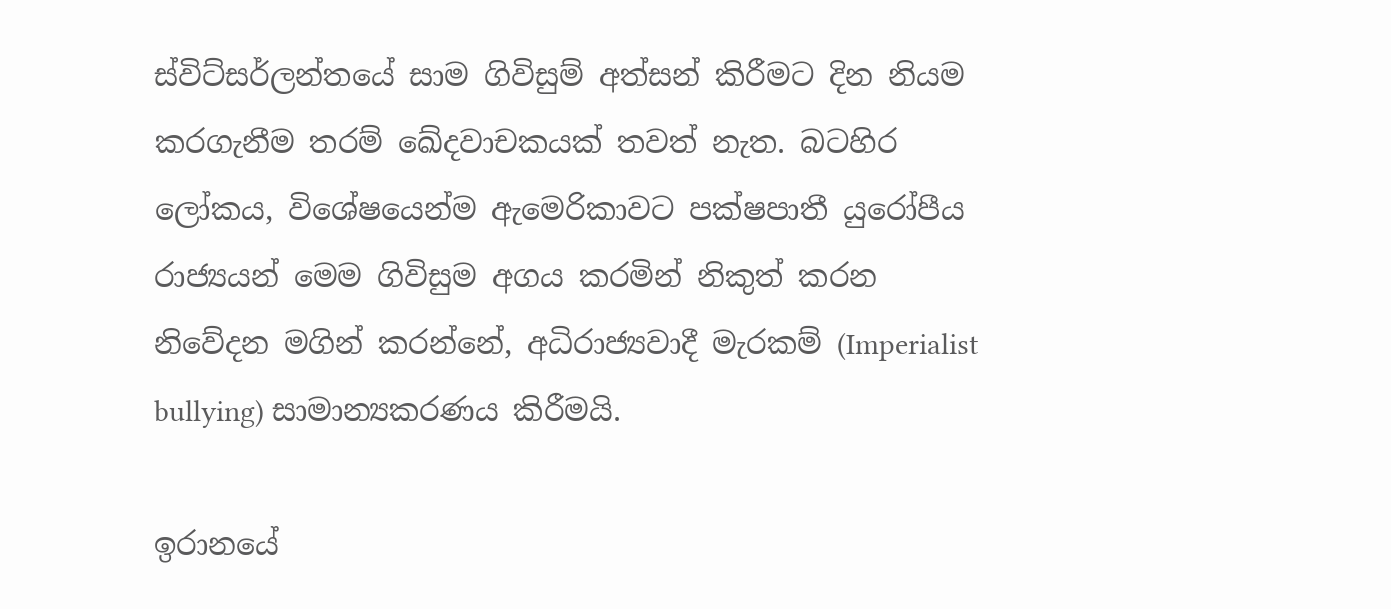ස්විට්සර්ලන්තයේ සාම ගිවිසුම් අත්සන් කිරීමට දින නියම කරගැනීම තරම් ඛේදවාචකයක් තවත් නැත. බටහිර ලෝකය, විශේෂයෙන්ම ඇමෙරිකාවට පක්ෂපාතී යුරෝපීය රාජ්‍යයන් මෙම ගිවිසුම අගය කරමින් නිකුත් කරන නිවේදන මගින් කරන්නේ, අධිරාජ්‍යවාදී මැරකම් (Imperialist bullying) සාමාන්‍යකරණය කිරීමයි.

ඉරානයේ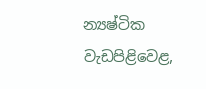න්‍යෂ්ටික වැඩපිළිවෙළ,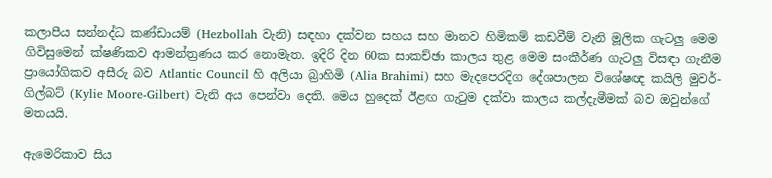කලාපීය සන්නද්ධ කණ්ඩායම් (Hezbollah වැනි) සඳහා දක්වන සහය සහ මානව හිමිකම් කඩවීම් වැනි මූලික ගැටලු මෙම ගිවිසුමෙන් ක්ෂණිකව ආමන්ත්‍රණය කර නොමැත. ඉදිරි දින 60ක සාකච්ඡා කාලය තුළ මෙම සංකීර්ණ ගැටලු විසඳා ගැනීම ප්‍රායෝගිකව අසීරු බව Atlantic Council හි අලියා බ්‍රාහිමි (Alia Brahimi) සහ මැදපෙරදිග දේශපාලන විශේෂඥ කයිලි මුවර්-ගිල්බට් (Kylie Moore-Gilbert) වැනි අය පෙන්වා දෙති. මෙය හුදෙක් ඊළඟ ගැටුම දක්වා කාලය කල්දැමීමක් බව ඔවුන්ගේ මතයයි.

ඇමෙරිකාව සිය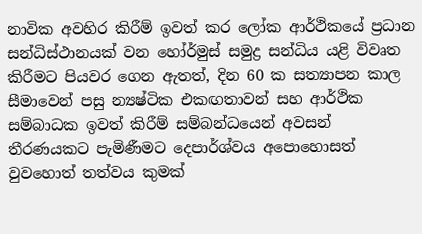නාවික අවහිර කිරීම් ඉවත් කර ලෝක ආර්ථිකයේ ප්‍රධාන සන්ධිස්ථානයක් වන හෝර්මුස් සමුද්‍ර සන්ධිය යළි විවෘත කිරීමට පියවර ගෙන ඇතත්, දින 60 ක සත්‍යාපන කාල සීමාවෙන් පසු න්‍යෂ්ටික එකඟතාවන් සහ ආර්ථික සම්බාධක ඉවත් කිරීම් සම්බන්ධයෙන් අවසන් තීරණයකට පැමිණීමට දෙපාර්ශ්වය අපොහොසත් වුවහොත් තත්වය කුමක්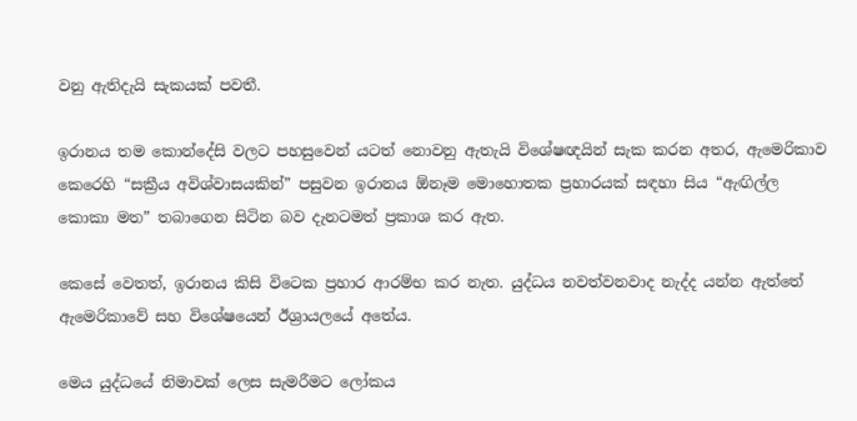වනු ඇතිදැයි සැකයක් පවතී.

ඉරානය තම කොන්දේසි වලට පහසුවෙන් යටත් නොවනු ඇතැයි විශේෂඥයින් සැක කරන අතර, ඇමෙරිකාව කෙරෙහි “සක්‍රීය අවිශ්වාසයකින්” පසුවන ඉරානය ඕනෑම මොහොතක ප්‍රහාරයක් සඳහා සිය “ඇඟිල්ල කොකා මත” තබාගෙන සිටින බව දැනටමත් ප්‍රකාශ කර ඇත.

කෙසේ වෙතත්, ඉරානය කිසි විටෙක ප්‍රහාර ආරම්භ කර නැත. යුද්ධය නවත්වනවාද නැද්ද යන්න ඇත්තේ ඇමෙරිකාවේ සහ විශේෂයෙන් ඊශ්‍රායලයේ අතේය.

මෙය යුද්ධයේ නිමාවක් ලෙස සැමරීමට ලෝකය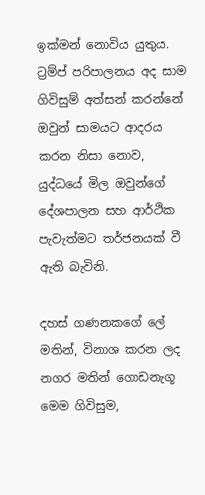ඉක්මන් නොවිය යුතුය. ට්‍රම්ප් පරිපාලනය අද සාම ගිවිසුම් අත්සන් කරන්නේ ඔවුන් සාමයට ආදරය කරන නිසා නොව, යුද්ධයේ මිල ඔවුන්ගේ දේශපාලන සහ ආර්ථික පැවැත්මට තර්ජනයක් වී ඇති බැවිනි.

දහස් ගණනකගේ ලේ මතින්, විනාශ කරන ලද නගර මතින් ගොඩනැගූ මෙම ගිවිසුම,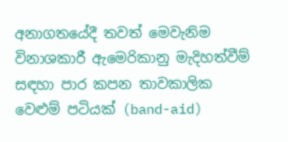අනාගතයේදී තවත් මෙවැනිම විනාශකාරී ඇමෙරිකානු මැදිහත්වීම් සඳහා පාර කපන තාවකාලික වෙළුම් පටියක් (band-aid)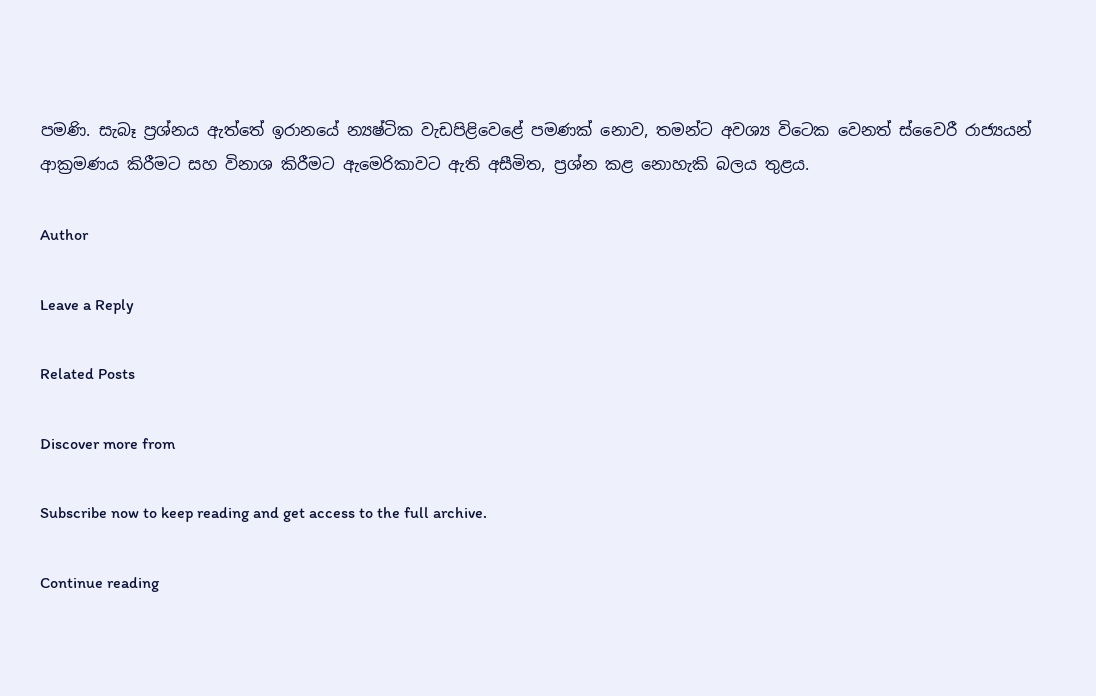පමණි. සැබෑ ප්‍රශ්නය ඇත්තේ ඉරානයේ න්‍යෂ්ටික වැඩපිළිවෙළේ පමණක් නොව, තමන්ට අවශ්‍ය විටෙක වෙනත් ස්වෛරී රාජ්‍යයන් ආක්‍රමණය කිරීමට සහ විනාශ කිරීමට ඇමෙරිකාවට ඇති අසීමිත, ප්‍රශ්න කළ නොහැකි බලය තුළය.

Author

Leave a Reply

Related Posts

Discover more from

Subscribe now to keep reading and get access to the full archive.

Continue reading